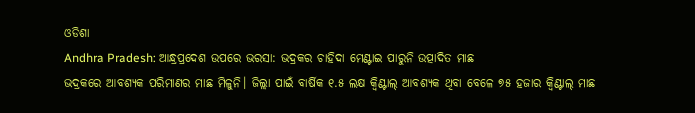ଓଡିଶା
Andhra Pradesh: ଆନ୍ଧ୍ରପ୍ରଦେଶ ଉପରେ ଭରସା: ଭଦ୍ରକର ଚାହିଦା ମେଣ୍ଟାଇ ପାରୁନି ଉତ୍ପାଦିତ ମାଛ
ଭଦ୍ରକରେ ଆବଶ୍ୟକ ପରିମାଣର ମାଛ ମିଳୁନି। ଜିଲ୍ଲା ପାଇଁ ବାର୍ଷିକ ୧.୫ ଲକ୍ଷ କ୍ବିଣ୍ଟାଲ୍ ଆବଶ୍ୟକ ଥିବା ବେଳେ ୭୫ ହଜାର କ୍ବିଣ୍ଟାଲ୍ ମାଛ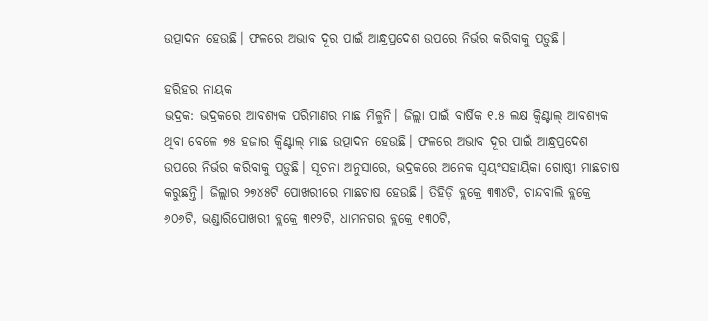ଉତ୍ପାଦନ ହେଉଛି। ଫଳରେ ଅଭାବ ଦୂର ପାଇଁ ଆନ୍ଧ୍ରପ୍ରଦେଶ ଉପରେ ନିର୍ଭର କରିବାକୁ ପଡ଼ୁଛି।

ହରିହର ନାୟକ
ଭଦ୍ରକ: ଭଦ୍ରକରେ ଆବଶ୍ୟକ ପରିମାଣର ମାଛ ମିଳୁନି। ଜିଲ୍ଲା ପାଇଁ ବାର୍ଷିକ ୧.୫ ଲକ୍ଷ କ୍ବିଣ୍ଟାଲ୍ ଆବଶ୍ୟକ ଥିବା ବେଳେ ୭୫ ହଜାର କ୍ବିଣ୍ଟାଲ୍ ମାଛ ଉତ୍ପାଦନ ହେଉଛି। ଫଳରେ ଅଭାବ ଦୂର ପାଇଁ ଆନ୍ଧ୍ରପ୍ରଦେଶ ଉପରେ ନିର୍ଭର କରିବାକୁ ପଡ଼ୁଛି। ସୂଚନା ଅନୁସାରେ, ଭଦ୍ରକରେ ଅନେକ ସ୍ବୟଂସହାୟିକା ଗୋଷ୍ଠୀ ମାଛଚାଷ କରୁଛନ୍ତି। ଜିଲ୍ଲାର ୨୭୪୫ଟି ପୋଖରୀରେ ମାଛଚାଷ ହେଉଛି। ତିହିଡ଼ି ବ୍ଲକ୍ରେ ୩୩୪ଟି, ଚାନ୍ଦବାଲି ବ୍ଲକ୍ରେ ୬୦୬ଟି, ଭଣ୍ଡାରିପୋଖରୀ ବ୍ଲକ୍ରେ ୩୧୨ଟି, ଧାମନଗର ବ୍ଲକ୍ରେ ୧୩୦ଟି,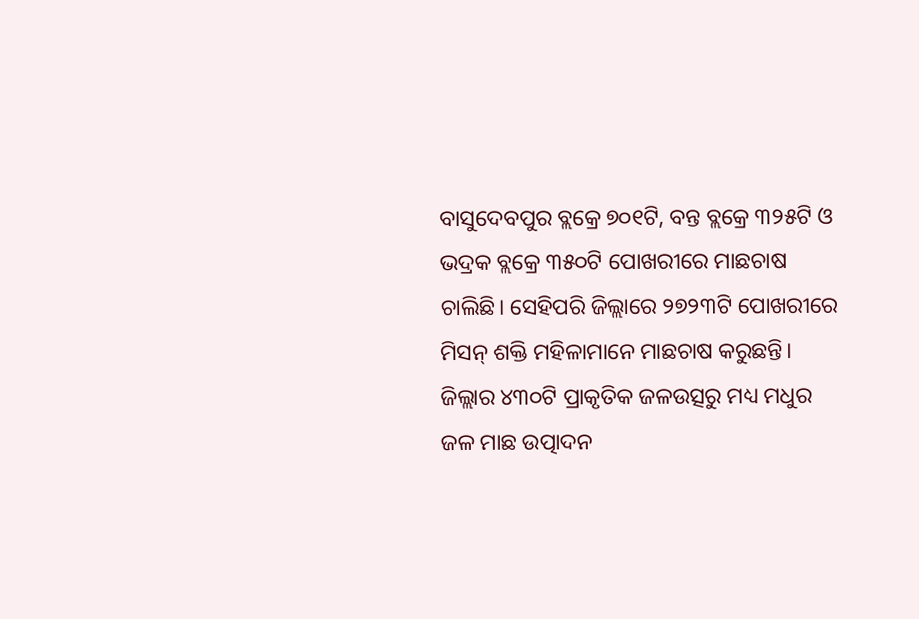ବାସୁଦେବପୁର ବ୍ଲକ୍ରେ ୭୦୧ଟି, ବନ୍ତ ବ୍ଲକ୍ରେ ୩୨୫ଟି ଓ ଭଦ୍ରକ ବ୍ଲକ୍ରେ ୩୫୦ଟି ପୋଖରୀରେ ମାଛଚାଷ ଚାଲିଛି। ସେହିପରି ଜିଲ୍ଲାରେ ୨୭୨୩ଟି ପୋଖରୀରେ ମିସନ୍ ଶକ୍ତି ମହିଳାମାନେ ମାଛଚାଷ କରୁଛନ୍ତି। ଜିଲ୍ଲାର ୪୩୦ଟି ପ୍ରାକୃତିକ ଜଳଉତ୍ସରୁ ମଧ୍ୟ ମଧୁର ଜଳ ମାଛ ଉତ୍ପାଦନ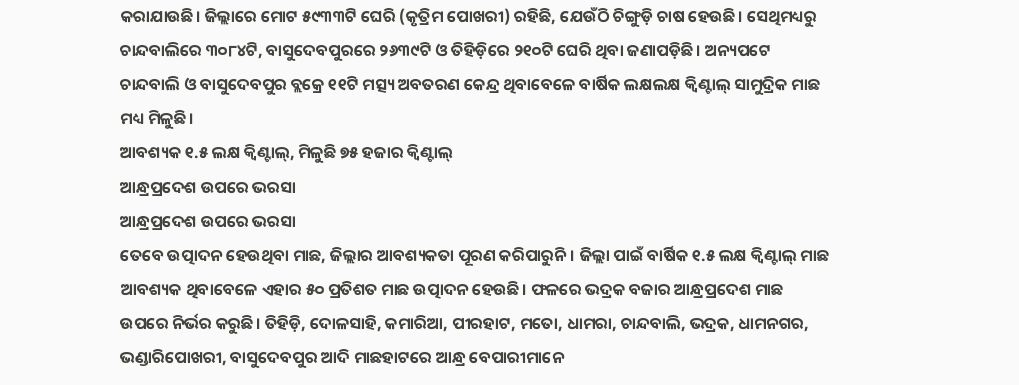କରାଯାଉଛି। ଜିଲ୍ଲାରେ ମୋଟ ୫୯୩୩ଟି ଘେରି (କୃତ୍ରିମ ପୋଖରୀ) ରହିଛି, ଯେଉଁଠି ଚିଙ୍ଗୁଡ଼ି ଚାଷ ହେଉଛି। ସେଥିମଧ୍ୟରୁ ଚାନ୍ଦବାଲିରେ ୩୦୮୪ଟି, ବାସୁଦେବପୁରରେ ୨୬୩୯ଟି ଓ ତିହିଡ଼ିରେ ୨୧୦ଟି ଘେରି ଥିବା ଜଣାପଡ଼ିଛି। ଅନ୍ୟପଟେ ଚାନ୍ଦବାଲି ଓ ବାସୁଦେବପୁର ବ୍ଲକ୍ରେ ୧୧ଟି ମତ୍ସ୍ୟ ଅବତରଣ କେନ୍ଦ୍ର ଥିବାବେଳେ ବାର୍ଷିକ ଲକ୍ଷଲକ୍ଷ କ୍ବିଣ୍ଟାଲ୍ ସାମୁଦ୍ରିକ ମାଛ ମଧ୍ୟ ମିଳୁଛି।
ଆବଶ୍ୟକ ୧.୫ ଲକ୍ଷ କ୍ବିଣ୍ଟାଲ୍, ମିଳୁଛି ୭୫ ହଜାର କ୍ବିଣ୍ଟାଲ୍
ଆନ୍ଧ୍ରପ୍ରଦେଶ ଉପରେ ଭରସା
ଆନ୍ଧ୍ରପ୍ରଦେଶ ଉପରେ ଭରସା
ତେବେ ଉତ୍ପାଦନ ହେଉଥିବା ମାଛ, ଜିଲ୍ଲାର ଆବଶ୍ୟକତା ପୂରଣ କରିପାରୁନି। ଜିଲ୍ଲା ପାଇଁ ବାର୍ଷିକ ୧.୫ ଲକ୍ଷ କ୍ବିଣ୍ଟାଲ୍ ମାଛ ଆବଶ୍ୟକ ଥିବାବେଳେ ଏହାର ୫୦ ପ୍ରତିଶତ ମାଛ ଉତ୍ପାଦନ ହେଉଛି। ଫଳରେ ଭଦ୍ରକ ବଜାର ଆନ୍ଧ୍ରପ୍ରଦେଶ ମାଛ ଉପରେ ନିର୍ଭର କରୁଛି। ତିହିଡ଼ି, ଦୋଳସାହି, କମାରିଆ, ପୀରହାଟ, ମତୋ, ଧାମରା, ଚାନ୍ଦବାଲି, ଭଦ୍ରକ, ଧାମନଗର, ଭଣ୍ଡାରିପୋଖରୀ, ବାସୁଦେବପୁର ଆଦି ମାଛହାଟରେ ଆନ୍ଧ୍ର ବେପାରୀମାନେ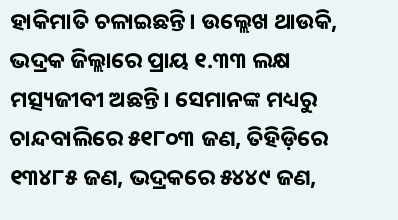ହାକିମାତି ଚଳାଇଛନ୍ତି। ଉଲ୍ଲେଖ ଥାଉକି, ଭଦ୍ରକ ଜିଲ୍ଲାରେ ପ୍ରାୟ ୧.୩୩ ଲକ୍ଷ ମତ୍ସ୍ୟଜୀବୀ ଅଛନ୍ତି। ସେମାନଙ୍କ ମଧ୍ୟରୁ ଚାନ୍ଦବାଲିରେ ୫୧୮୦୩ ଜଣ, ତିହିଡ଼ିରେ ୧୩୪୮୫ ଜଣ, ଭଦ୍ରକରେ ୫୪୪୯ ଜଣ,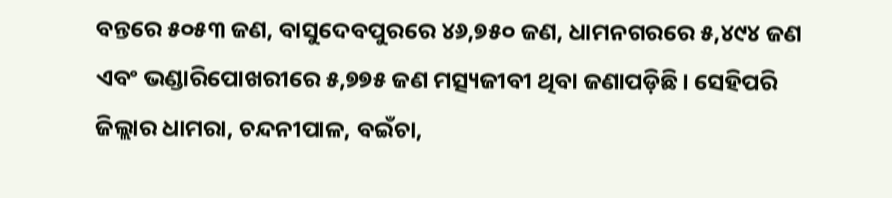ବନ୍ତରେ ୫୦୫୩ ଜଣ, ବାସୁଦେବପୁରରେ ୪୬,୭୫୦ ଜଣ, ଧାମନଗରରେ ୫,୪୯୪ ଜଣ ଏବଂ ଭଣ୍ଡାରିପୋଖରୀରେ ୫,୭୭୫ ଜଣ ମତ୍ସ୍ୟଜୀବୀ ଥିବା ଜଣାପଡ଼ିଛି। ସେହିପରି ଜିଲ୍ଲାର ଧାମରା, ଚନ୍ଦନୀପାଳ, ବଇଁଚା,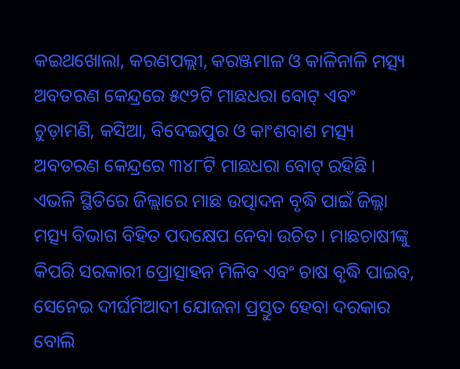କଇଥଖୋଲା, କରଣପଲ୍ଲୀ, କରଞ୍ଜମାଳ ଓ କାଳିନାଳି ମତ୍ସ୍ୟ ଅବତରଣ କେନ୍ଦ୍ରରେ ୫୯୨ଟି ମାଛଧରା ବୋଟ୍ ଏବଂ ଚୁଡ଼ାମଣି, କସିଆ, ବିଦେଇପୁର ଓ କାଂଶବାଶ ମତ୍ସ୍ୟ ଅବତରଣ କେନ୍ଦ୍ରରେ ୩୪୮ଟି ମାଛଧରା ବୋଟ୍ ରହିଛି। ଏଭଳି ସ୍ଥିତିରେ ଜିଲ୍ଲାରେ ମାଛ ଉତ୍ପାଦନ ବୃଦ୍ଧି ପାଇଁ ଜିଲ୍ଲା ମତ୍ସ୍ୟ ବିଭାଗ ବିହିତ ପଦକ୍ଷେପ ନେବା ଉଚିତ। ମାଛଚାଷୀଙ୍କୁ କିପରି ସରକାରୀ ପ୍ରୋତ୍ସାହନ ମିଳିବ ଏବଂ ଚାଷ ବୃଦ୍ଧି ପାଇବ, ସେନେଇ ଦୀର୍ଘମିଆଦୀ ଯୋଜନା ପ୍ରସ୍ତୁତ ହେବା ଦରକାର ବୋଲି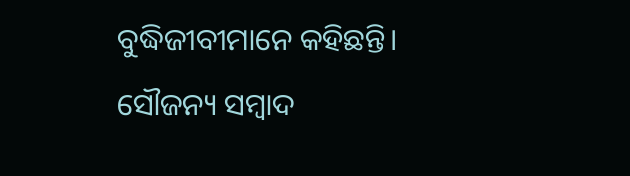ବୁଦ୍ଧିଜୀବୀମାନେ କହିଛନ୍ତି।
ସୌଜନ୍ୟ ସମ୍ବାଦ